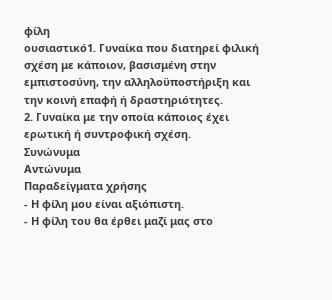φίλη
ουσιαστικό1. Γυναίκα που διατηρεί φιλική σχέση με κάποιον, βασισμένη στην εμπιστοσύνη, την αλληλοϋποστήριξη και την κοινή επαφή ή δραστηριότητες.
2. Γυναίκα με την οποία κάποιος έχει ερωτική ή συντροφική σχέση.
Συνώνυμα
Αντώνυμα
Παραδείγματα χρήσης
- Η φίλη μου είναι αξιόπιστη.
- Η φίλη του θα έρθει μαζί μας στο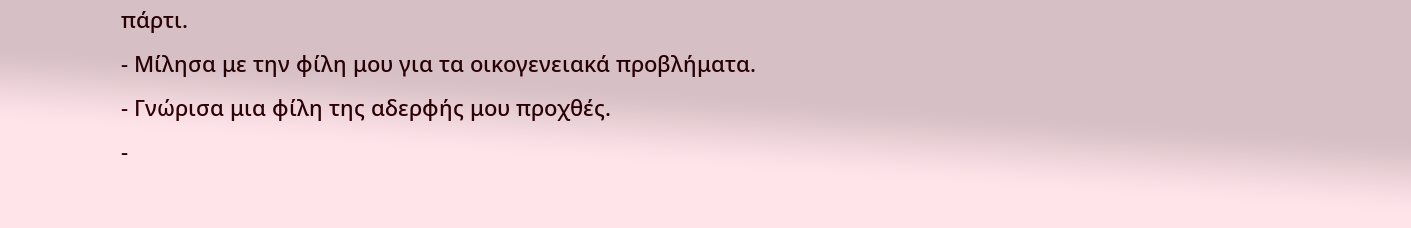πάρτι.
- Μίλησα με την φίλη μου για τα οικογενειακά προβλήματα.
- Γνώρισα μια φίλη της αδερφής μου προχθές.
-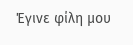Έγινε φίλη μου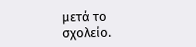μετά το σχολείο.